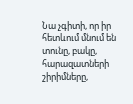Նա չգիտի, որ իր հետևում մնում են տունը, բակը, հարազատների շիրիմները,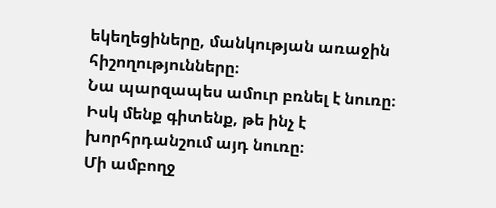եկեղեցիները, մանկության առաջին հիշողությունները։
Նա պարզապես ամուր բռնել է նուռը։
Իսկ մենք գիտենք, թե ինչ է խորհրդանշում այդ նուռը։
Մի ամբողջ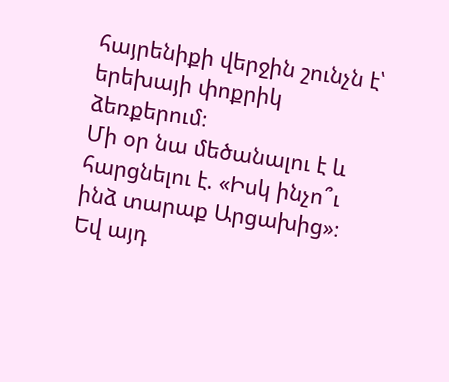հայրենիքի վերջին շունչն է՝ երեխայի փոքրիկ ձեռքերում։
Մի օր նա մեծանալու է և հարցնելու է. «Իսկ ինչո՞ւ ինձ տարաք Արցախից»։
Եվ այդ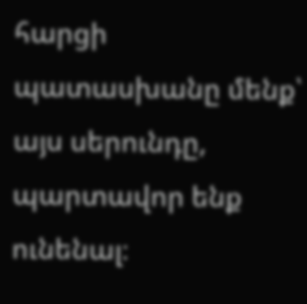հարցի պատասխանը մենք՝ այս սերունդը, պարտավոր ենք ունենալ։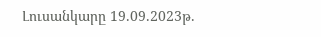Լուսանկարը 19.09.2023թ.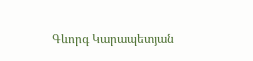Գևորգ Կարապետյան